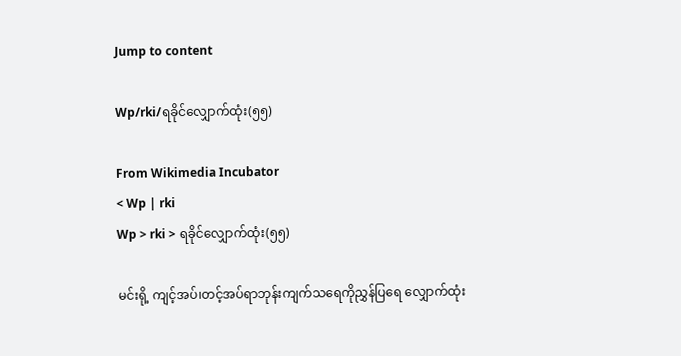Jump to content

Wp/rki/ရခိုင်လျှောက်ထုံး(၅၅)

From Wikimedia Incubator
< Wp | rki
Wp > rki > ရခိုင်လျှောက်ထုံး(၅၅)

မင်းရို့ ကျင့်အပ်၊တင့်အပ်ရာဘုန်းကျက်သရေကိုညွှန်ပြရေ လျှောက်ထုံး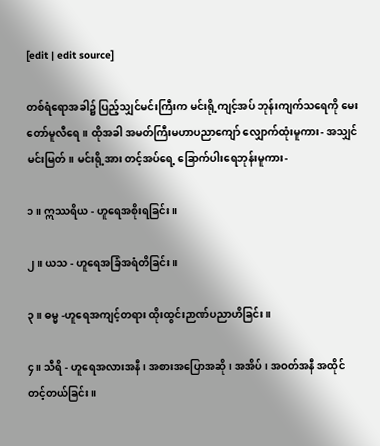[edit | edit source]

တစ်ရံရောအခါ၌ ပြည့်သျှင်မင်းကြီးက မင်းရို့ကျင့်အပ် ဘုန်းကျက်သရေကို မေး တော်မူလီရေ။ ထိုအခါ အမတ်ကြီးမဟာပညာကျော် လျှောက်ထုံးမူကား- အသျှင်မင်းမြတ်။ မင်းရို့အား တင့်အပ်ရေ့ ခြောက်ပါးရေဘုန်းမူကား-

၁။ ဣဿရိယ - ဟူရေအစိုးရခြင်း။

၂။ ယသ - ဟူရေအခြံအရံတိခြင်း။

၃။ ဓမ္မ -ဟူရေအကျင့်တရား ထိုးထွင်းဉာဏ်ပညာဟိခြင်း။

၄။ သီရိ - ဟူရေအလားအနီ၊ အစားအပြောအဆို၊ အအိပ်၊ အဝတ်အနီ အထိုင် တင့်တယ်ခြင်း။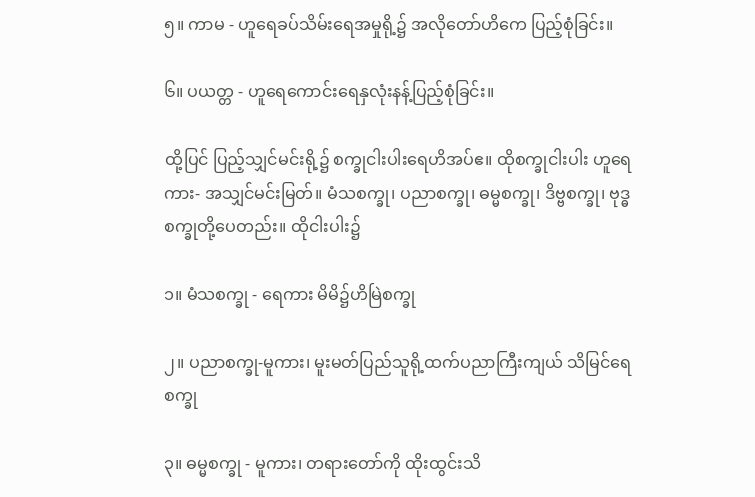၅။ ကာမ - ဟူရေခပ်သိမ်းရေအမှုရို့၌ အလိုတော်ဟိကေ ပြည့်စုံခြင်း။

၆။ ပယတ္တ - ဟူရေကောင်းရေနှလုံးနန့်ပြည့်စုံခြင်း။

ထို့ပြင် ပြည့်သျှင်မင်းရို့၌ စက္ခုငါးပါးရေဟိအပ်ဧ။ ထိုစက္ခုငါးပါး ဟူရေကား- အသျှင်မင်းမြတ်။ မံသစက္ခု၊ ပညာစက္ခု၊ ဓမ္မစက္ခု၊ ဒိဗ္ဗစက္ခု၊ ဗုဒ္ဓစက္ခုတို့ပေတည်း။ ထိုငါးပါး၌

၁။ မံသစက္ခု - ရေကား မိမိ၌ဟိမြဲစက္ခု

၂။ ပညာစက္ခု-မူကား၊ မူးမတ်ပြည်သူရို့ထက်ပညာကြီးကျယ် သိမြင်ရေ စက္ခု

၃။ ဓမ္မစက္ခု - မူကား၊ တရားတော်ကို ထိုးထွင်းသိ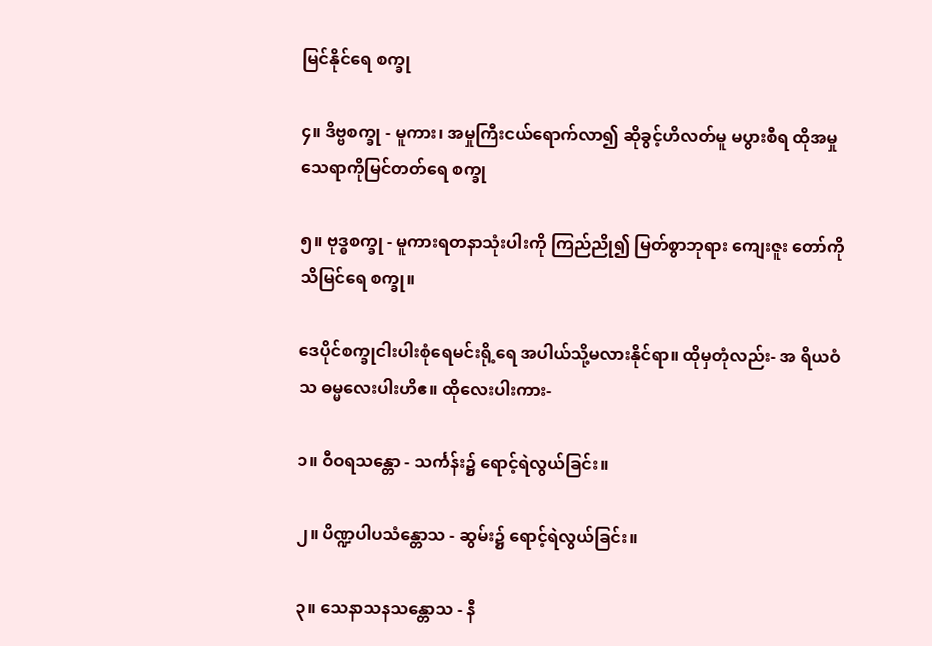မြင်နိုင်ရေ စက္ခု

၄။ ဒိဗ္ဗစက္ခု - မူကား၊ အမှုကြီးငယ်ရောက်လာ၍ ဆိုခွင့်ဟိလတ်မူ မပွားစီရ ထိုအမှု သေရာကိုမြင်တတ်ရေ စက္ခု

၅။ ဗုဒ္ဓစက္ခု - မူကားရတနာသုံးပါးကို ကြည်ညို၍ မြတ်စွာဘုရား ကျေးဇူး တော်ကိုသိမြင်ရေ စက္ခု။

ဒေပိုင်စက္ခုငါးပါးစုံရေမင်းရို့ရေ အပါယ်သို့မလားနိုင်ရာ။ ထိုမှတုံလည်း- အ ရိယဝံသ ဓမ္မလေးပါးဟိဧ။ ထိုလေးပါးကား-

၁။ ဝီဝရသန္တော - သင်္ကန်း၌ ရောင့်ရဲလွယ်ခြင်း။

၂။ ပိဏ္ဍပါပသံန္တောသ - ဆွမ်း၌ ရောင့်ရဲလွယ်ခြင်း။

၃။ သေနာသနသန္တောသ - နီ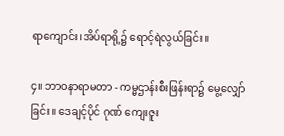ရာကျောင်း၊အိပ်ရာရို့၌ ရောင့်ရဲလွယ်ခြင်း။

၄။ ဘာဝနာရာမတာ - ကမ္မဌာန်းစီးဖြန်းရာ၌ မွေ့လျှော်ခြင်း။ ဒေချင့်ပိုင် ဂုဏ် ကျေးဇူး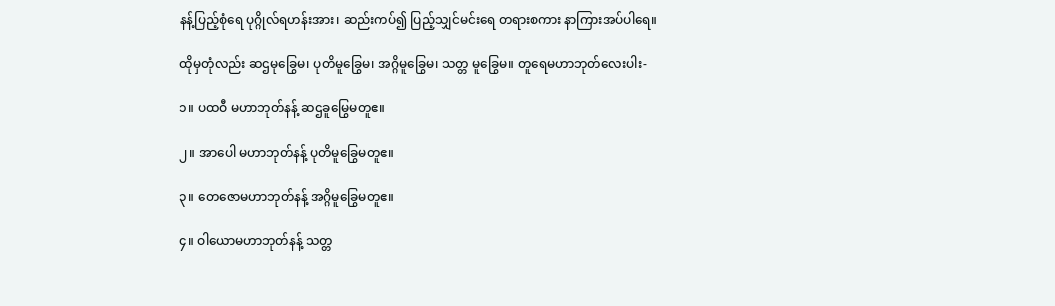နန့်ပြည့်စုံရေ ပုဂ္ဂိုလ်ရဟန်းအား၊ ဆည်းကပ်၍ ပြည့်သျှင်မင်းရေ တရားစကား နာကြားအပ်ပါရေ။

ထိုမှတုံလည်း ဆဌမုခြွေမ၊ ပုတိမူခြွေမ၊ အဂ္ဂိမူခြွေမ၊ သတ္တ မူခြွေမ။ တူရေမဟာဘုတ်လေးပါး-

၁။ ပထဝီ မဟာဘုတ်နန့် ဆဌခူမြွေမတူဧ။

၂။ အာပေါ မဟာဘုတ်နန့် ပုတိမူခြွေမတူဧ။

၃။ တေဇောမဟာဘုတ်နန့် အဂ္ဂိမူခြွေမတူဧ။

၄။ ဝါယောမဟာဘုတ်နန့် သတ္တ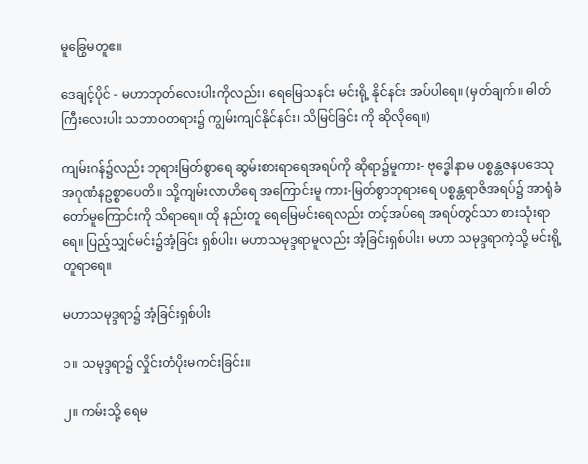မူခြွေမတူဧ။

ဒေချင့်ပိုင် - မဟာဘုတ်လေးပါးကိုလည်း၊ ရေမြေသနင်း မင်းရို့ နိုင်နင်း အပ်ပါရေ။ (မှတ်ချက်။ ဓါတ်ကြီးလေးပါး သဘာဝတရား၌ ကျွမ်းကျင်နိုင်နင်း၊ သိမြင်ခြင်း ကို ဆိုလိုရေ။)

ကျမ်းဂန်၌လည်း ဘုရားမြတ်စွာရေ ဆွမ်းစားရာရေအရပ်ကို ဆိုရာ၌မူကား- ဗုဒ္ဓေါနာမ ပစ္စန္တဇနပဒေသုအဂုဏံနဥစ္စာပေတိ။ သို့ကျမ်းလာဟိရေ အကြောင်းမူ ကား-မြတ်စွာဘုရားရေ ပစ္စန္တရာဇိအရပ်၌ အာရုံခံတော်မူကြောင်းကို သိရာရေ။ ထို နည်းတူ ရေမြေမင်းရေလည်း တင့်အပ်ရေ အရပ်တွင်သာ စားသုံးရာရေ။ ပြည့်သျှင်မင်း၌အံ့ခြင်း ရှစ်ပါး၊ မဟာသမုဒ္ဒရာမူလည်း အံ့ခြင်းရှစ်ပါး၊ မဟာ သမုဒ္ဒရာကဲ့သို့ မင်းရို့ တူရာရေ။

မဟာသမုဒ္ဒရာ၌ အံ့ခြင်းရှစ်ပါး

၁။ သမုဒ္ဒရာ၌ လှိုင်းတံပိုးမကင်းခြင်း။

၂။ ကမ်းသို့ ရေမ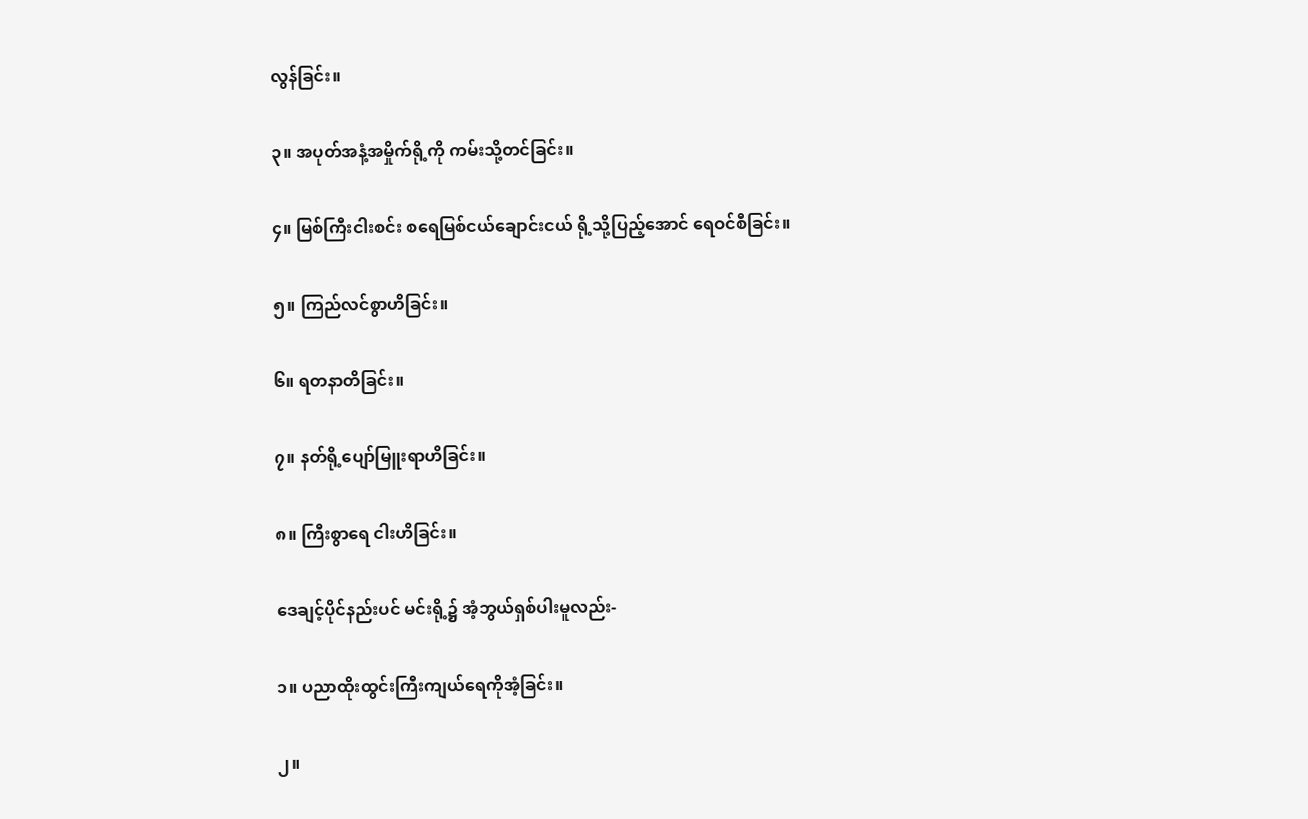လွန်ခြင်း။

၃။ အပုတ်အနံ့အမှိုက်ရို့ကို ကမ်းသို့တင်ခြင်း။

၄။ မြစ်ကြီးငါးစင်း စရေမြစ်ငယ်ချောင်းငယ် ရို့သို့ပြည့်အောင် ရေဝင်စီခြင်း။

၅။ ကြည်လင်စွာဟိခြင်း။

၆။ ရတနာတိခြင်း။

၇။ နတ်ရို့ပျော်မြူးရာဟိခြင်း။

၈။ ကြီးစွာရေ ငါးဟိခြင်း။

ဒေချင့်ပိုင်နည်းပင် မင်းရို့၌ အံ့ဘွယ်ရှစ်ပါးမူလည်း-

၁။ ပညာထိုးထွင်းကြီးကျယ်ရေကိုအံ့ခြင်း။

၂။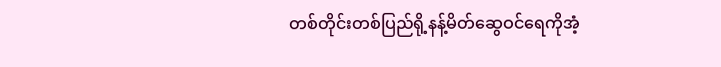တစ်တိုင်းတစ်ပြည်ရို့နန့်မိတ်ဆွေဝင်ရေကိုအံ့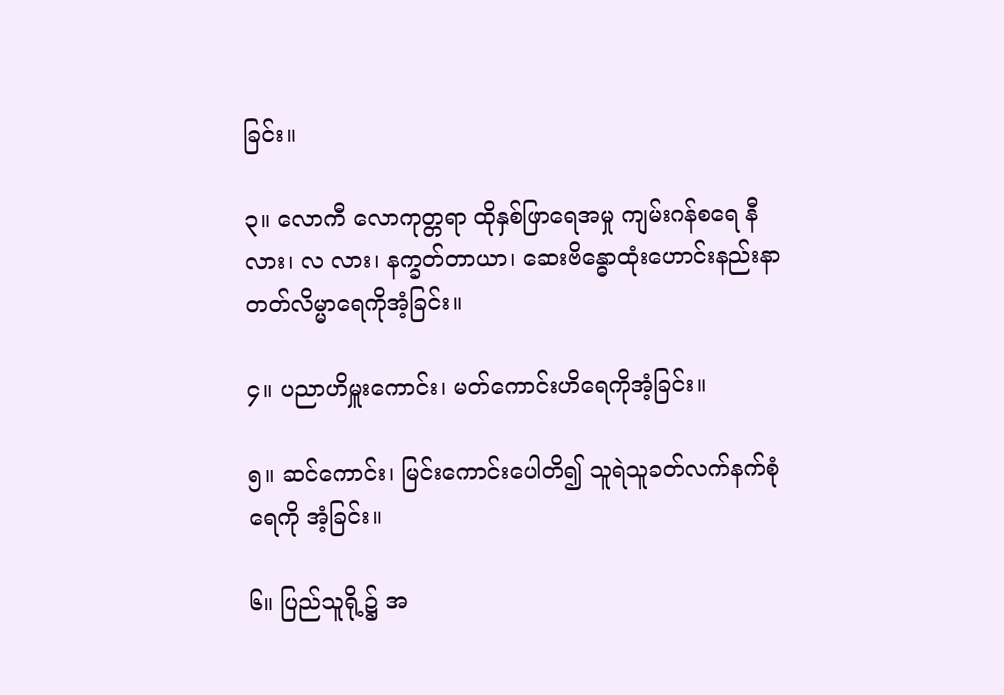ခြင်း။

၃။ လောကီ လောကုတ္တရာ ထိုနှစ်ဖြာရေအမှု ကျမ်းဂန်စရေ နီလား၊ လ လား၊ နက္ခတ်တာယာ၊ ဆေးဗိန္ဓောထုံးဟောင်းနည်းနာ တတ်လိမ္မာရေကိုအံ့ခြင်း။

၄။ ပညာဟိမှူးကောင်း၊ မတ်ကောင်းဟိရေကိုအံ့ခြင်း။

၅။ ဆင်ကောင်း၊ မြင်းကောင်းပေါတိ၍ သူရဲသူခတ်လက်နက်စုံရေကို အံ့ခြင်း။

၆။ ပြည်သူရို့၌ အ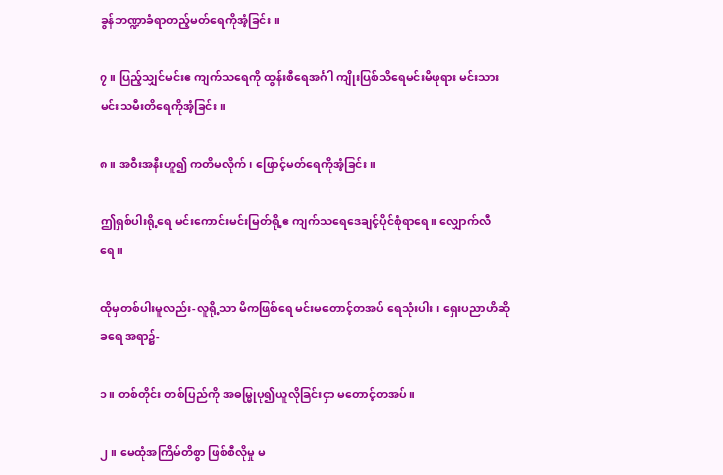ခွန်ဘဏ္ဍာခံရာတည့်မတ်ရေကိုအံ့ခြင်း။

၇။ ပြည့်သျှင်မင်းဧ ကျက်သရေကို ထွန်းစီရေအင်္ဂါ ကျိုးပြစ်သိရေမင်းမိဖုရား မင်းသား မင်းသမီးတိရေကိုအံ့ခြင်း။

၈။ အဝီးအနီးဟူ၍ ကတိမလိုက်၊ ဖြောင့်မတ်ရေကိုအံ့ခြင်း။

ဤရှစ်ပါးရို့ရေ မင်းကောင်းမင်းမြတ်ရို့ဧ ကျက်သရေဒေချင့်ပိုင်စုံရာရေ။ လျှောက်လီရေ။

ထိုမှတစ်ပါးမူလည်း-လူရို့သာ မိကဖြစ်ရေ မင်းမတောင့်တအပ် ရေသုံးပါး၊ ရှေးပညာဟိဆိုခရေ အရာ၌-

၁။ တစ်တိုင်း တစ်ပြည်ကို အဓမ္မြုပု၍ယူလိုခြင်းငှာ မတောင့်တအပ်။

၂။ မေထုံအကြိမ်တိစွာ ဖြစ်စီလိုမှု မ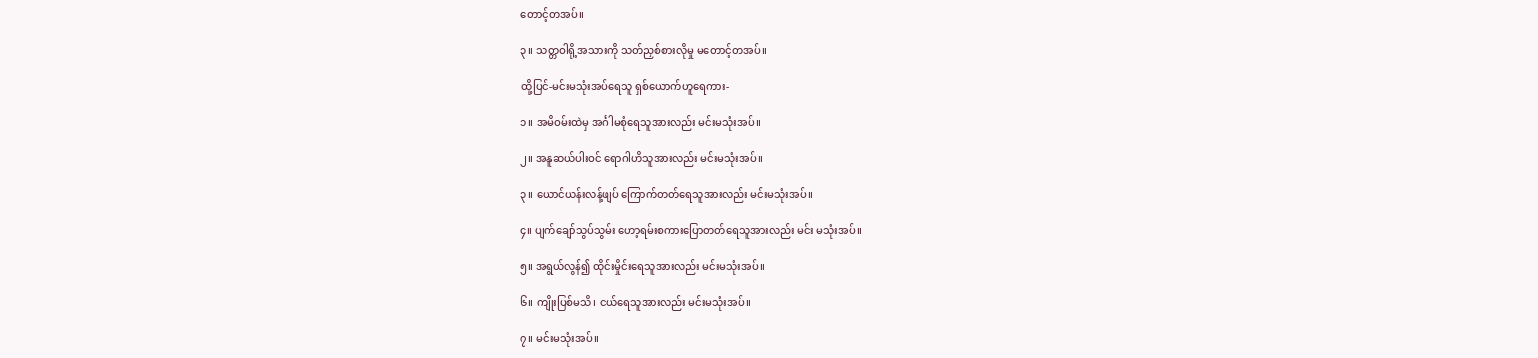တောင့်တအပ်။

၃။ သတ္တဝါရို့အသားကို သတ်ညှစ်စားလိုမှု မတောင့်တအပ်။

ထို့ပြင်-မင်းမသုံးအပ်ရေသူ ရှစ်ယောက်ဟူရေကား-

၁။ အမိဝမ်းထဲမှ အင်္ဂါမစုံရေသူအားလည်း မင်းမသုံးအပ်။

၂။ အနူဆယ်ပါးဝင် ရောဂါဟိသူအားလည်း မင်းမသုံးအပ်။

၃။ ယောင်ယန်းလန့်ဖျပ် ကြောက်တတ်ရေသူအားလည်း မင်းမသုံးအပ်။

၄။ ပျက်ချော်သွပ်သွမ်း ဟော့ရမ်းစကားပြောတတ်ရေသူအားလည်း မင်း မသုံးအပ်။

၅။ အရွယ်လွန်၍ ထိုင်းမှိုင်းရေသူအားလည်း မင်းမသုံးအပ်။

၆။ ကျိုးပြစ်မသိ၊ ငယ်ရေသူအားလည်း မင်းမသုံးအပ်။

၇။ မင်းမသုံးအပ်။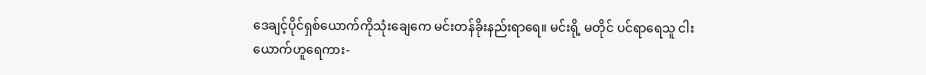ဒေချင့်ပိုင်ရှစ်ယောက်ကိုသုံးချေကေ မင်းတန်ခိုးနည်းရာရေ။ မင်းရို့ မတိုင် ပင်ရာရေသူ ငါးယောက်ဟူရေကား-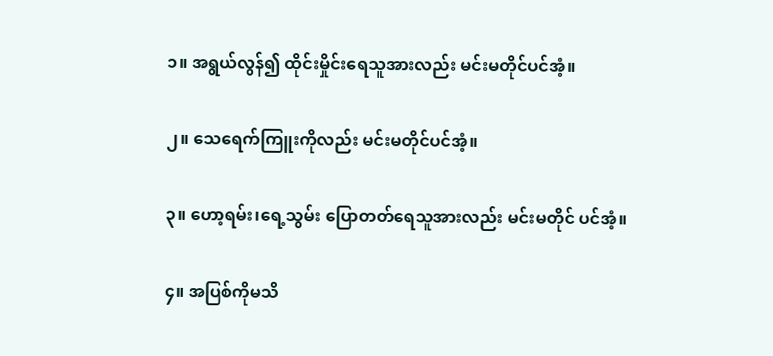၁။ အရွယ်လွန်၍ ထိုင်းမှိုင်းရေသူအားလည်း မင်းမတိုင်ပင်အံ့။

၂။ သေရေက်ကြူးကိုလည်း မင်းမတိုင်ပင်အံ့။

၃။ ဟော့ရမ်း၊ရေ့သွမ်း ပြောတတ်ရေသူအားလည်း မင်းမတိုင် ပင်အံ့။

၄။ အပြစ်ကိုမသိ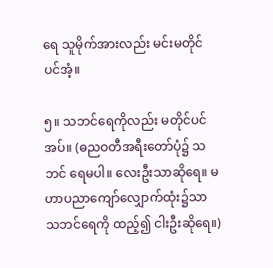ရေ သူမိုက်အားလည်း မင်းမတိုင်ပင်အံ့။

၅။ သဘင်ရေကိုလည်း မတိုင်ပင်အပ်။ (ဓညဝတီအရီးတော်ပုံ၌ သဘင် ရေမပါ။ လေးဦးသာဆိုရေ။ မဟာပညာကျော်လျှောက်ထုံး၌သာ သဘင်ရေကို ထည့်၍ ငါးဦးဆိုရေ။)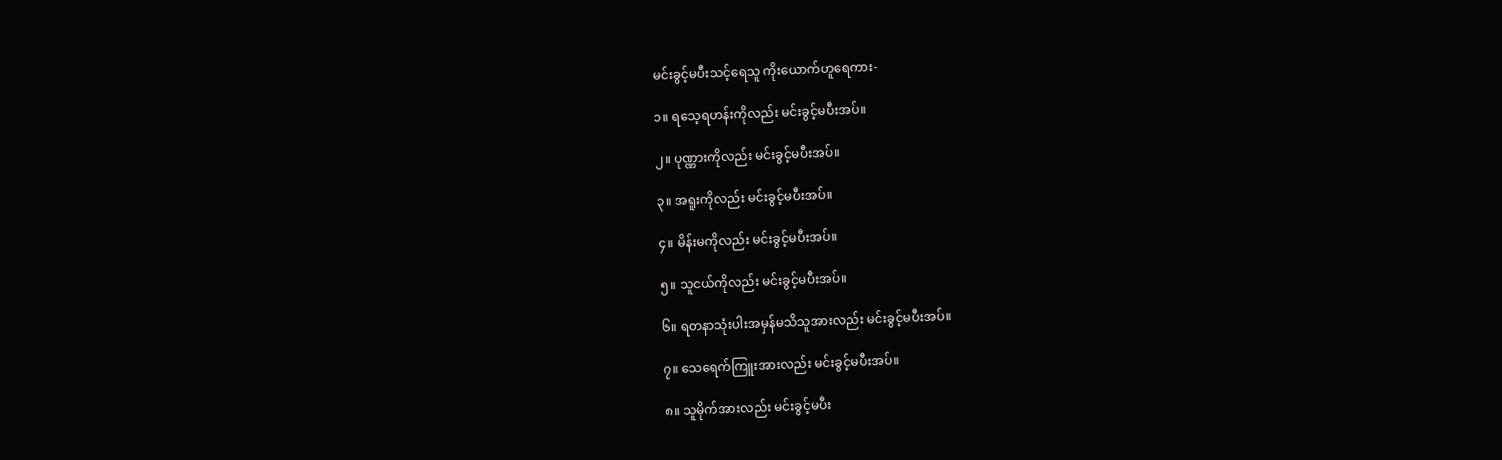မင်းခွင့်မပီးသင့်ရေသူ ကိုးယောက်ဟူရေကား-

၁။ ရသေ့ရဟန်းကိုလည်း မင်းခွင့်မပီးအပ်။

၂။ ပုဏ္ဏားကိုလည်း မင်းခွင့်မပီးအပ်။

၃။ အရူးကိုလည်း မင်းခွင့်မပီးအပ်။

၄။ မိန်းမကိုလည်း မင်းခွင့်မပီးအပ်။

၅။ သူငယ်ကိုလည်း မင်းခွင့်မပီးအပ်။

၆။ ရတနာသုံးပါးအမှန်မသိသူအားလည်း မင်းခွင့်မပီးအပ်။

၇။ သေရေက်ကြူးအားလည်း မင်းခွင့်မပီးအပ်။

၈။ သူမိုက်အားလည်း မင်းခွင့်မပီး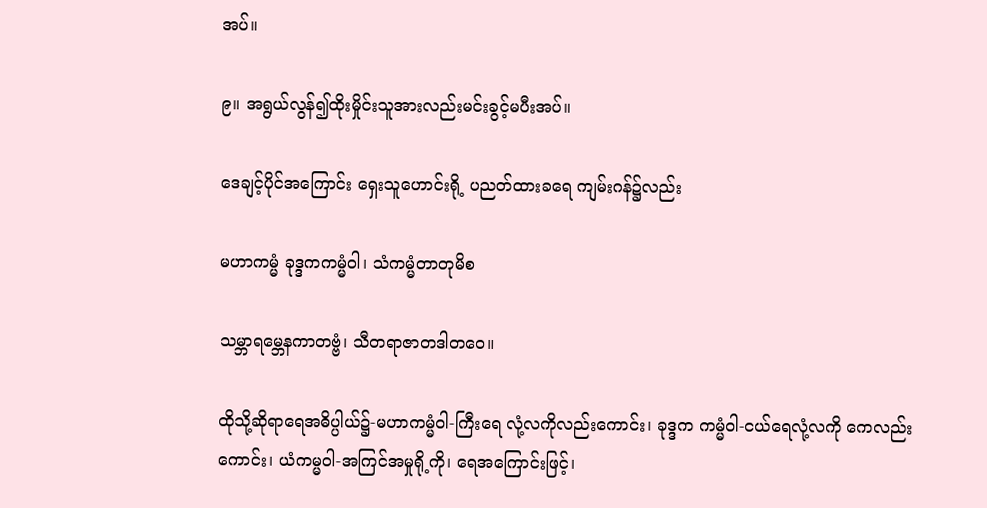အပ်။

၉။ အရွယ်လွန်၍ထိုးမှိုင်းသူအားလည်းမင်းခွင့်မပီးအပ်။

ဒေချင့်ပိုင်အကြောင်း ရှေးသူဟောင်းရို့ ပညတ်ထားခရေ ကျမ်းဂန်၌လည်း

မဟာကမ္မံ ခုဒ္ဒကကမ္မံဝါ၊ သံကမ္မံတာတုမိစ

သမ္ဘာရမ္ဘေနကာတဗ္ဗံ၊ သီတရာဇာတဒါတဝေ။

ထိုသို့ဆိုရာရေအဓိပ္ပါယ်၌-မဟာကမ္မံဝါ-ကြီးရေ လုံ့လကိုလည်းကောင်း၊ ခုဒ္ဒက ကမ္မံဝါ-ငယ်ရေလုံ့လကို ကေလည်းကောင်း၊ ယံကမ္မဝါ-အကြင်အမှုရို့ကို၊ ရေအကြောင်းဖြင့်၊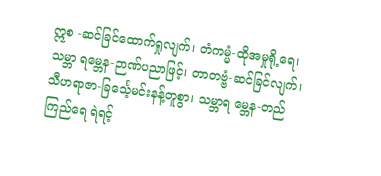ဣစ -ဆင်ခြင်ထောက်ရှုလျက်၊ တံကမ္မံ-ထိုအမှုရို့ရေ၊ သမ္ဘာ ရမ္ဘေန-ဉာဏ်ပညာဖြင့်၊ တာတဗ္ဗံ-ဆင်ခြင်လျက်၊ သီဟရာဇာ-ခြင်္သေ့မင်းနန့်တူစွာ၊ သမ္ဘာရ မ္ဘေန-တည်ကြည်ရေ ရဲရင့်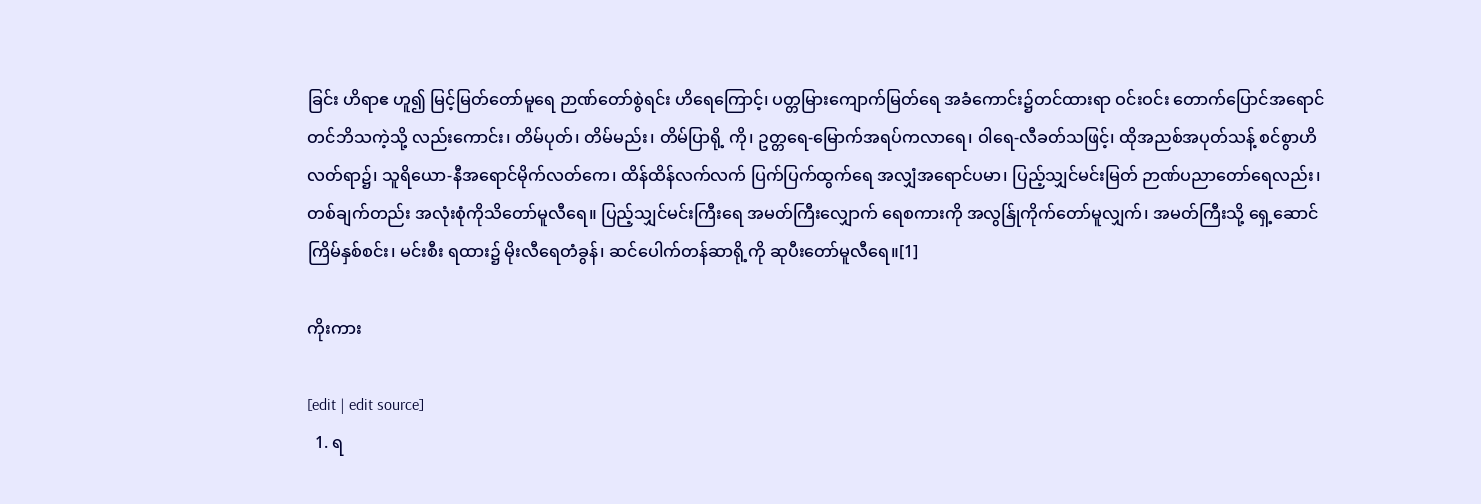ခြင်း ဟိရာဧ ဟူ၍ မြင့်မြတ်တော်မူရေ ဉာဏ်တော်စွဲရင်း ဟိရေကြောင့်၊ ပတ္တမြားကျောက်မြတ်ရေ အခံကောင်း၌တင်ထားရာ ဝင်းဝင်း တောက်ပြောင်အရောင်တင်ဘိသကဲ့သို့ လည်းကောင်း၊ တိမ်ပုတ်၊ တိမ်မည်း၊ တိမ်ပြာရို့ ကို၊ ဥတ္တရေ-မြောက်အရပ်ကလာရေ၊ ဝါရေ-လီခတ်သဖြင့်၊ ထိုအညစ်အပုတ်သန့် စင်စွာဟိလတ်ရာ၌၊ သူရိယော-နီအရောင်မိုက်လတ်ကေ၊ ထိန်ထိန်လက်လက် ပြက်ပြက်ထွက်ရေ အလျှံအရောင်ပမာ၊ ပြည့်သျှင်မင်းမြတ် ဉာဏ်ပညာတော်ရေလည်း၊ တစ်ချက်တည်း အလုံးစုံကိုသိတော်မူလီရေ။ ပြည့်သျှင်မင်းကြီးရေ အမတ်ကြီးလျှောက် ရေစကားကို အလွန်ြုကိုက်တော်မူလျှက်၊ အမတ်ကြီးသို့ ရှေ့ဆောင်ကြိမ်နှစ်စင်း၊ မင်းစီး ရထား၌ မိုးလီရေတံခွန်၊ ဆင်ပေါက်တန်ဆာရို့ကို ဆုပီးတော်မူလီရေ။[1]

ကိုးကား

[edit | edit source]
  1. ရ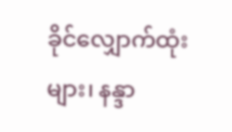ခိုင်လျှောက်ထုံးများ၊ နန္ဒာ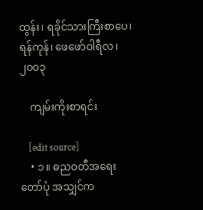ထွန်း၊ ရခိုင်သားကြီးစာပေ၊ ရန်ကုန်၊ ဖေဖော်ဝါရီလ၊ ၂၀၀၃

    ကျမ်းကိုးစာရင်း

    [edit source]
    • ၁။ ဓညဝတီအရေးတော်ပုံ အသျှင်က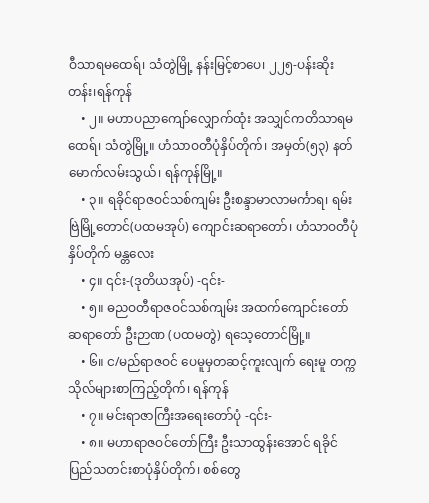ဝီသာရမထေရ်၊ သံတွဲမြို့ နန်းမြင့်စာပေ၊ ၂၂၅-ပန်းဆိုးတန်း၊ရန်ကုန်
    • ၂။ မဟာပညာကျော်လျှောက်ထုံး အသျှင်ကတိသာရမထေရ်၊ သံတွဲမြို့။ ဟံသာဝတီပုံနှိပ်တိုက်၊ အမှတ်(၅၃) နတ်မောက်လမ်းသွယ်၊ ရန်ကုန်မြို့။
    • ၃။ ရခိုင်ရာဇဝင်သစ်ကျမ်း ဦးစန္ဒာမာလာမင်္ကာရ၊ ရမ်းဗြဲမြို့တောင်(ပထမအုပ်) ကျောင်းဆရာတော်၊ ဟံသာဝတီပုံနှိပ်တိုက် မန္တလေး
    • ၄။ ၎င်း-(ဒုတိယအုပ်) -၎င်း-
    • ၅။ ဓညဝတီရာဇဝင်သစ်ကျမ်း အထက်ကျောင်းတော်ဆရာတော် ဦးဉာဏ (ပထမတွဲ) ရသေ့တောင်မြို့။
    • ၆။ င/မည်ရာဇဝင် ပေမူမှတဆင့်ကူးလျက် ရေးမူ တက္ကသိုလ်များစာကြည့်တိုက်၊ ရန်ကုန်
    • ၇။ မင်းရာဇာကြီးအရေးတော်ပုံ -၎င်း-
    • ၈။ မဟာရာဇဝင်တော်ကြီး ဦးသာထွန်းအောင် ရခိုင်ပြည်သတင်းစာပုံနှိပ်တိုက်၊ စစ်တွေ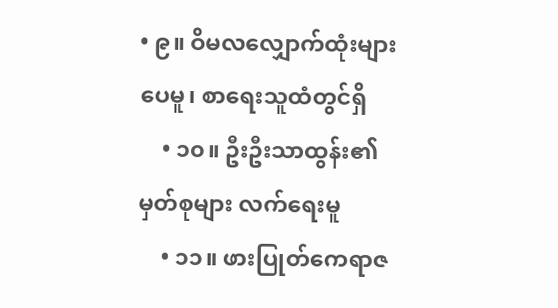• ၉။ ဝိမလလျှောက်ထုံးများ ပေမူ၊ စာရေးသူထံတွင်ရှိ
    • ၁၀။ ဦးဦးသာထွန်း၏ မှတ်စုများ လက်ရေးမူ
    • ၁၁။ ဖားပြုတ်ကေရာဇ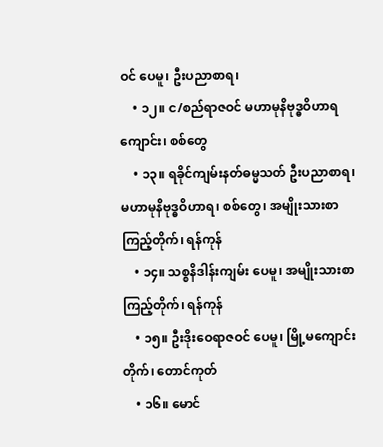ဝင် ပေမူ၊ ဦးပညာစာရ၊
    • ၁၂။ င/စည်ရာဇဝင် မဟာမုနိဗုဒ္ဓဝိဟာရကျောင်း၊ စစ်တွေ
    • ၁၃။ ရခိုင်ကျမ်းနတ်ဓမ္မသတ် ဦးပညာစာရ၊ မဟာမုနိဗုဒ္ဓဝိဟာရ၊ စစ်တွေ၊ အမျိုးသားစာကြည့်တိုက်၊ ရန်ကုန်
    • ၁၄။ သစ္စနိဒါန်းကျမ်း ပေမူ၊ အမျိုးသားစာကြည့်တိုက်၊ ရန်ကုန်
    • ၁၅။ ဦးဒိုးဝေရာဇဝင် ပေမူ၊ မြို့မကျောင်းတိုက်၊ တောင်ကုတ်
    • ၁၆။ မောင်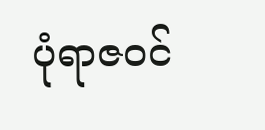ပုံရာဇဝင်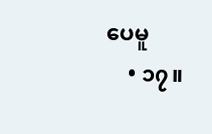ပေမူ
    • ၁၇။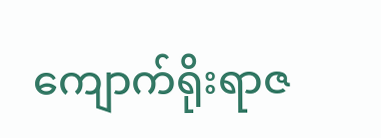ကျောက်ရိုးရာဇ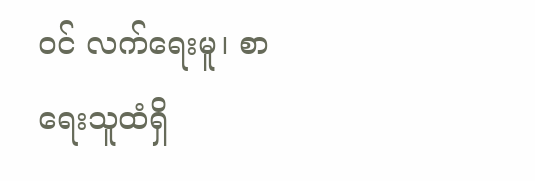ဝင် လက်ရေးမူ၊ စာရေးသူထံရှိ